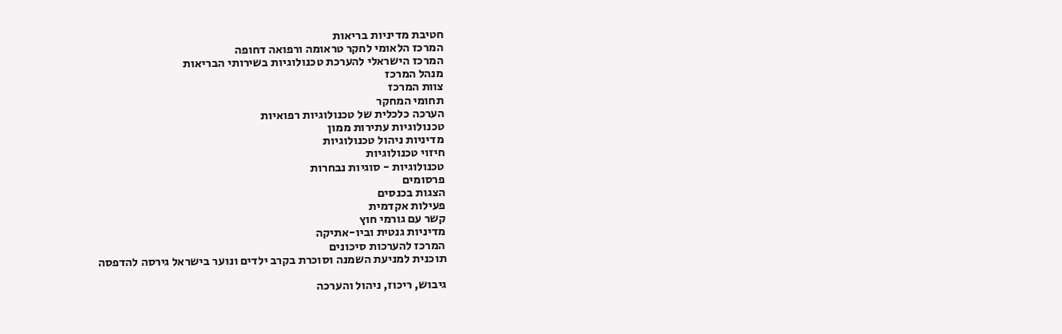חטיבת מדיניות בריאות
המרכז הלאומי לחקר טראומה ורפואה דחופה
המרכז הישראלי להערכת טכנולוגיות בשירותי הבריאות
מנהל המרכז
צוות המרכז
תחומי המחקר
הערכה כלכלית של טכנולוגיות רפואיות
טכנולוגיות עתירות ממון
מדיניות ניהול טכנולוגיות
חיזוי טכנולוגיות
טכנולוגיות - סוגיות נבחרות
פרסומים
הצגות בכנסים
פעילות אקדמית
קשר עם גורמי חוץ
מדיניות גנטית וביו-אתיקה
המרכז להערכות סיכונים
תוכנית למניעת השמנה וסוכרת בקרב ילדים ונוער בישראל גירסה להדפסה

גיבוש, ריכוז, ניהול והערכה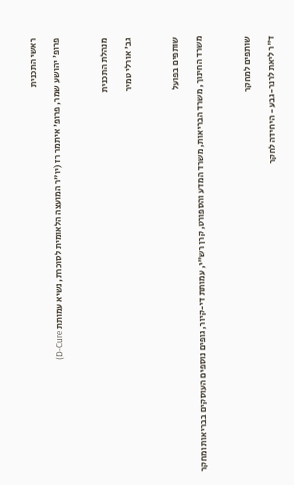ראשי התכנית

פרופ' יהושע שמר, פרופ' איתמר רז (יו"ר המועצה הלאומית לסוכרת, נשיא עמותת D-Cure)



מנהלת התכנית

גב' אורלי טמיר



שותפים בפועל

משרד החינוך, משרד הבריאות, משרד המדע והספורט, קרן רש"י, עמותת די-קיור, גופים נוספים העוסקים בבריאות ומחקר



שותפים למחקר

ד"ר ליאת לרנר-גבע - היחידה לחקר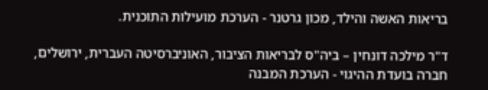בריאות האשה והילד, מכון גרטנר - הערכת מועילות התוכנית.

ד"ר מילכה דונחין – ביה"ס לבריאות הציבור, האוניברסיטה העברית, ירושלים, חברה בועדת ההיגוי - הערכת המבנה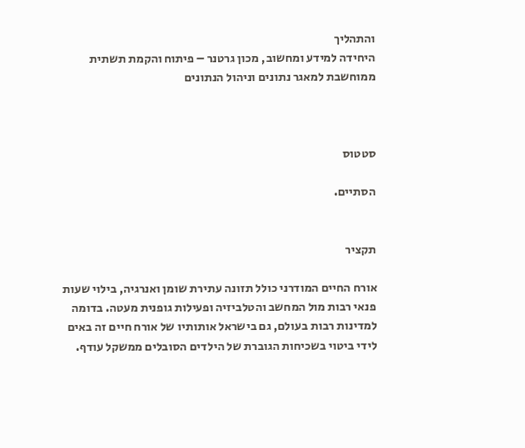והתהליך
היחידה למידע ומחשוב, מכון גרטנר – פיתוח והקמת תשתית ממוחשבת למאגר נתונים וניהול הנתונים



סטטוס

הסתיים.


תקציר

אורח החיים המודרני כולל תזונה עתירת שומן ואנרגיה, בילוי שעות פנאי רבות מול המחשב והטלביזיה ופעילות גופנית מעטה. בדומה למדינות רבות בעולם, גם בישראל אותותיו של אורח חיים זה באים לידי ביטוי בשכיחות הגוברת של הילדים הסובלים ממשקל עודף.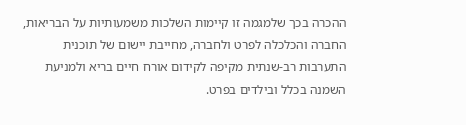ההכרה בכך שלמגמה זו קיימות השלכות משמעותיות על הבריאות, החברה והכלכלה לפרט ולחברה, מחייבת יישום של תוכנית התערבות רב-שנתית מקיפה לקידום אורח חיים בריא ולמניעת השמנה בכלל ובילדים בפרט.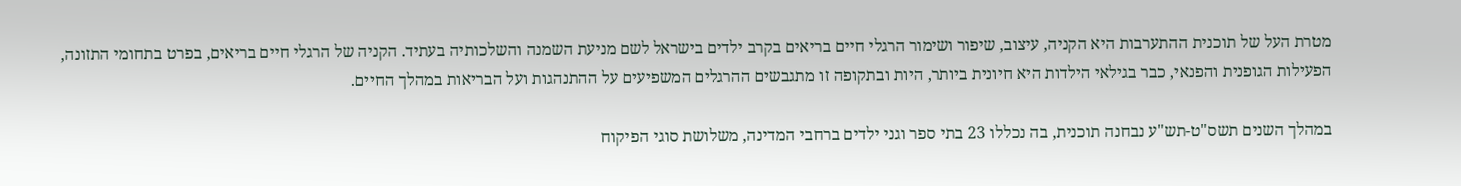מטרת העל של תוכנית ההתערבות היא הקניה, עיצוב, שיפור ושימור הרגלי חיים בריאים בקרב ילדים בישראל לשם מניעת השמנה והשלכותיה בעתיד. הקניה של הרגלי חיים בריאים, בפרט בתחומי התזונה, הפעילות הגופנית והפנאי, כבר בגילאי הילדות היא חיונית ביותר, היות ובתקופה זו מתגבשים ההרגלים המשפיעים על ההתנהגות ועל הבריאות במהלך החיים.

במהלך השנים תשס"ט-תש"ע נבחנה תוכנית, בה נכללו 23 בתי ספר וגני ילדים ברחבי המדינה, משלושת סוגי הפיקוח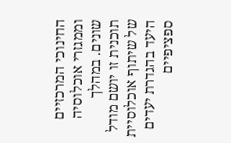החינוכי המרכזיים וממגזרי אוכלוסיה שונים. במהלך תוכנית זו יושם מודל של שיתוף אוכלוסיית היעד בהגדרת יעדים ספציפיים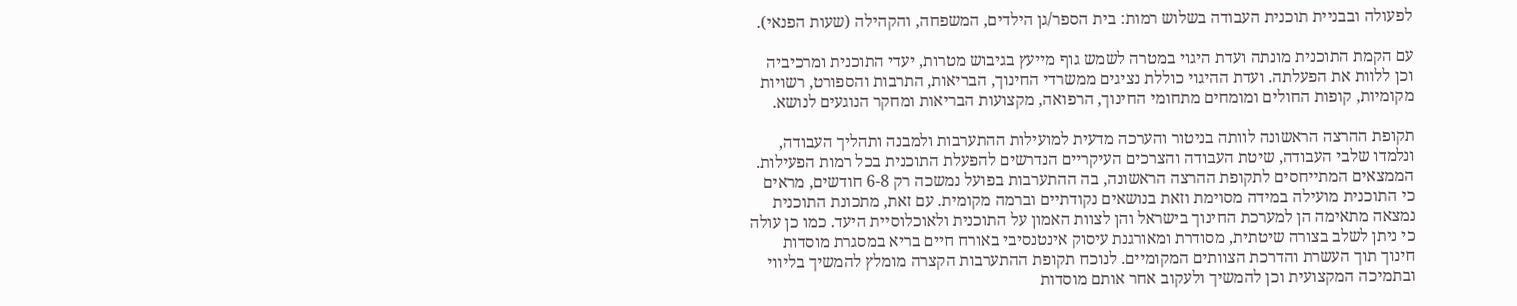לפעולה ובבניית תוכנית העבודה בשלוש רמות: בית הספר/גן הילדים, המשפחה, והקהילה (שעות הפנאי).

עם הקמת התוכנית מונתה ועדת היגוי במטרה לשמש גוף מייעץ בגיבוש מטרות, יעדי התוכנית ומרכיביה וכן ללוות את הפעלתה. ועדת ההיגוי כוללת נציגים ממשרדי החינוך, הבריאות, התרבות והספורט, רשויות מקומיות, קופות החולים ומומחים מתחומי החינוך, הרפואה, מקצועות הבריאות ומחקר הנוגעים לנושא.

תקופת ההרצה הראשונה לוותה בניטור והערכה מדעית למועילות ההתערבות ולמבנה ותהליך העבודה, ונלמדו שלבי העבודה, שיטת העבודה והצרכים העיקריים הנדרשים להפעלת התוכנית בכל רמות הפעילות. הממצאים המתייחסים לתקופת ההרצה הראשונה, בה ההתערבות בפועל נמשכה רק 6-8 חודשים, מראים כי התוכנית מועילה במידה מסוימת וזאת בנושאים נקודתיים וברמה מקומית. עם זאת, מתכונת התוכנית נמצאה מתאימה הן למערכת החינוך בישראל והן לצוות האמון על התוכנית ולאוכלוסיית היעד. כמו כן עולה כי ניתן לשלב בצורה שיטתית, מסודרת ומאורגנת עיסוק אינטנסיבי באורח חיים בריא במסגרת מוסדות חינוך תוך העשרת והדרכת הצוותים המקומיים. לנוכח תקופת ההתערבות הקצרה מומלץ להמשיך בליווי ובתמיכה המקצועית וכן להמשיך ולעקוב אחר אותם מוסדות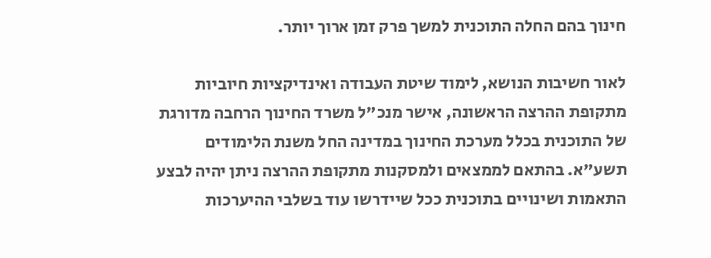חינוך בהם החלה התוכנית למשך פרק זמן ארוך יותר.

לאור חשיבות הנושא, לימוד שיטת העבודה ואינדיקציות חיוביות מתקופת ההרצה הראשונה, אישר מנכ"ל משרד החינוך הרחבה מדורגת של התוכנית בכלל מערכת החינוך במדינה החל משנת הלימודים תשע"א. בהתאם לממצאים ולמסקנות מתקופת ההרצה ניתן יהיה לבצע התאמות ושינויים בתוכנית ככל שיידרשו עוד בשלבי ההיערכות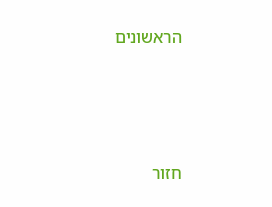הראשונים




חזור